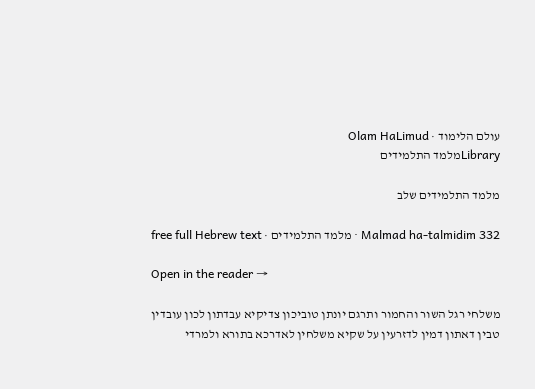עולם הלימוד · Olam HaLimud
Libraryמלמד התלמידים

מלמד התלמידים שלב

Malmad ha-talmidim 332 · מלמד התלמידים · free full Hebrew text

Open in the reader →

משלחי רגל השור והחמור ותרגם יונתן טוביכון צדיקיא עבדתון לכון עובדין טבין דאתון דמין לדזרעין על שקיא משלחין לאדרכא בתורא ולמרדי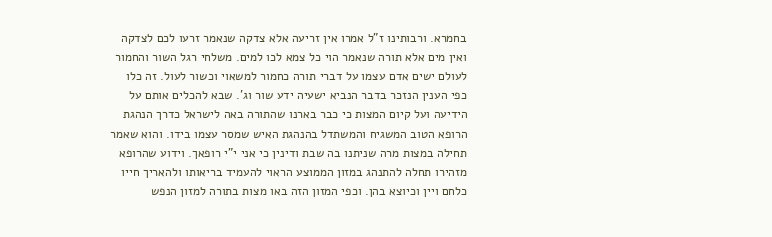בחמרא. ורבותינו ז"ל אמרו אין זריעה אלא צדקה שנאמר זרעו לכם לצדקה ואין מים אלא תורה שנאמר הוי כל צמא לכו למים. משלחי רגל השור והחמור לעולם ישים אדם עצמו על דברי תורה כחמור למשאוי וכשור לעול. זה כלו כפי הענין הנזכר בדבר הנביא ישעיה ידע שור וג'. שבא להכלים אותם על הידיעה ועל קיום המצות כי כבר בארנו שהתורה באה לישראל כדרך הנהגת הרופא הטוב המשגיח והמשתדל בהנהגת האיש שמסר עצמו בידו. והוא שאמר תחילה במצות מרה שניתנו בה שבת ודינין כי אני י"י רופאך. וידוע שהרופא מזהירו תחלה להתנהג במזון הממוצע הראוי להעמיד בריאותו ולהאריך חייו כלחם ויין וכיוצא בהן. וכפי המזון הזה באו מצות בתורה למזון הנפש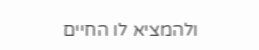ולהמציא לו החיים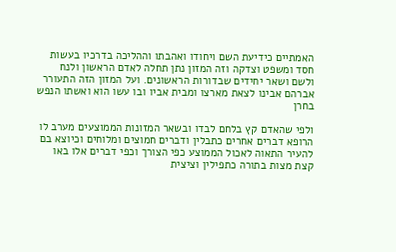האמתיים כידיעת השם ויחודו ואהבתו וההליכה בדרכיו בעשות חסד ומשפט וצדקה וזה המזון נתן תחלה לאדם הראשון ולנח ולשם ושאר יחידים שבדורות הראשונים. ועל המזון הזה התעורר אברהם אבינו לצאת מארצו ומבית אביו ובו עשו הוא ואשתו הנפש בחרן

ולפי שהאדם קץ בלחם לבדו ובשאר המזונות הממוצעים מערב לו הרופא דברים אחרים כתבלין ודברים חמוצים ומלוחים וכיוצא בם להעיר התאוה לאכול הממוצע כפי הצורך וכפי דברים אלו באו קצת מצות בתורה כתפילין וציצית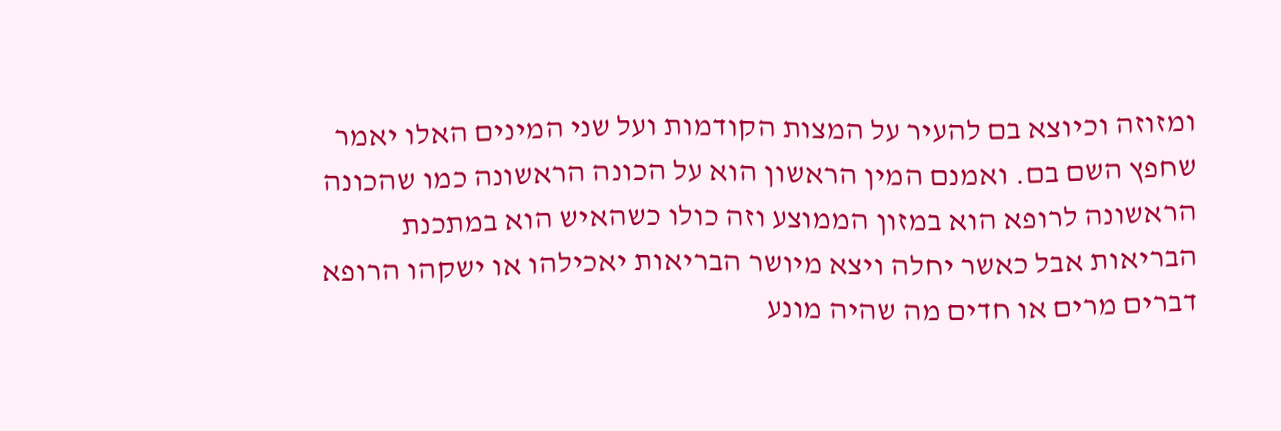ומזוזה וכיוצא בם להעיר על המצות הקודמות ועל שני המינים האלו יאמר שחפץ השם בם. ואמנם המין הראשון הוא על הכונה הראשונה כמו שהכונה הראשונה לרופא הוא במזון הממוצע וזה כולו כשהאיש הוא במתכנת הבריאות אבל כאשר יחלה ויצא מיושר הבריאות יאכילהו או ישקהו הרופא דברים מרים או חדים מה שהיה מונע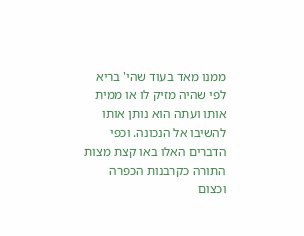ממנו מאד בעוד שהי' בריא לפי שהיה מזיק לו או ממית אותו ועתה הוא נותן אותו להשיבו אל הנכונה. וכפי הדברים האלו באו קצת מצות התורה כקרבנות הכפרה וכצום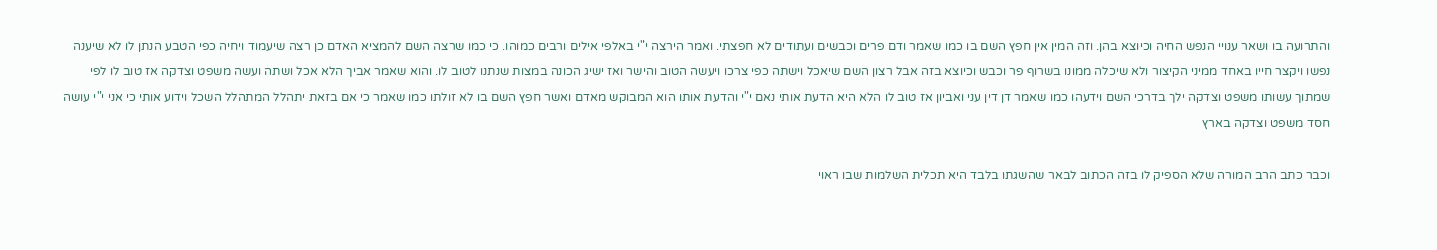והתרועה בו ושאר ענויי הנפש החיה וכיוצא בהן. וזה המין אין חפץ השם בו כמו שאמר ודם פרים וכבשים ועתודים לא חפצתי. ואמר הירצה י"י באלפי אילים ורבים כמוהו. כי כמו שרצה השם להמציא האדם כן רצה שיעמוד ויחיה כפי הטבע הנתן לו לא שיענה נפשו ויקצר חייו באחד ממיני הקיצור ולא שיכלה ממונו בשרוף פר וכבש וכיוצא בזה אבל רצון השם שיאכל וישתה כפי צרכו ויעשה הטוב והישר ואז ישיג הכונה במצות שנתנו לטוב לו. והוא שאמר אביך הלא אכל ושתה ועשה משפט וצדקה אז טוב לו לפי שמתוך עשותו משפט וצדקה ילך בדרכי השם וידעהו כמו שאמר דן דין עני ואביון אז טוב לו הלא היא הדעת אותי נאם י"י והדעת אותו הוא המבוקש מאדם ואשר חפץ השם בו לא זולתו כמו שאמר כי אם בזאת יתהלל המתהלל השכל וידוע אותי כי אני י"י עושה חסד משפט וצדקה בארץ

וכבר כתב הרב המורה שלא הספיק לו בזה הכתוב לבאר שהשגתו בלבד היא תכלית השלמות שבו ראוי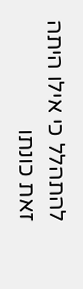להתהלל כי אילו היתה זאת כונתו